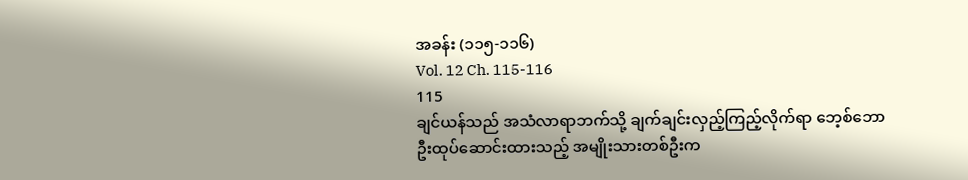အခန်း (၁၁၅-၁၁၆)
Vol. 12 Ch. 115-116
115
ချင်ယန်သည် အသံလာရာဘက်သို့ ချက်ချင်းလှည့်ကြည့်လိုက်ရာ ဘေ့စ်ဘောဦးထုပ်ဆောင်းထားသည့် အမျိုးသားတစ်ဦးက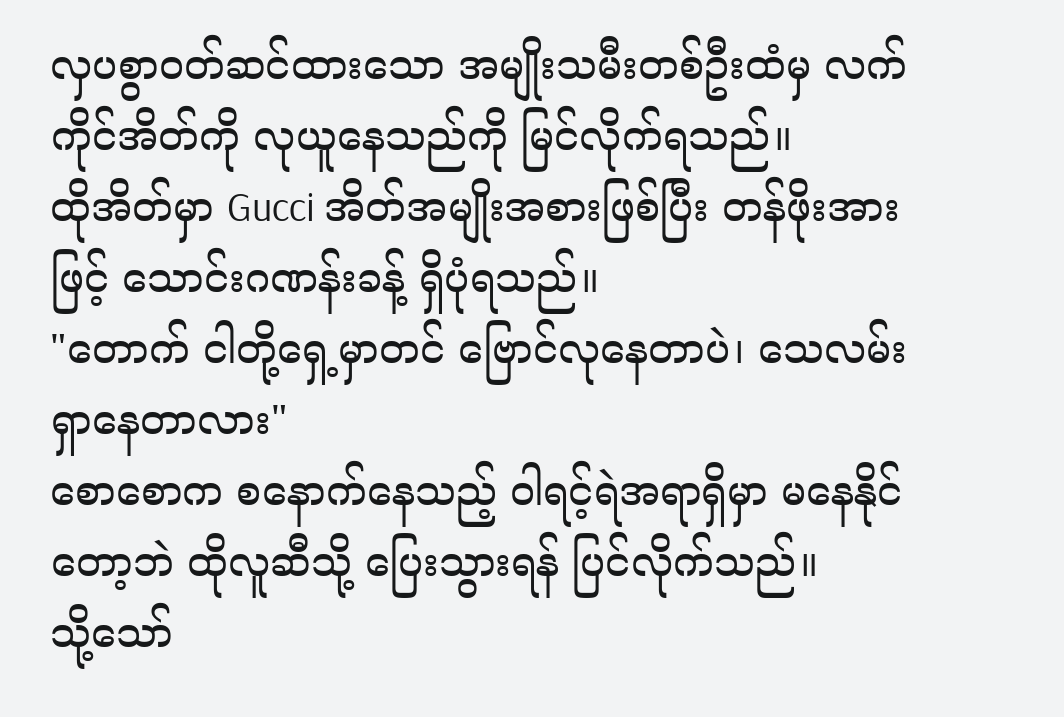လှပစွာဝတ်ဆင်ထားသော အမျိုးသမီးတစ်ဦးထံမှ လက်ကိုင်အိတ်ကို လုယူနေသည်ကို မြင်လိုက်ရသည်။
ထိုအိတ်မှာ Gucci အိတ်အမျိုးအစားဖြစ်ပြီး တန်ဖိုးအားဖြင့် သောင်းဂဏန်းခန့် ရှိပုံရသည်။
"တောက် ငါတို့ရှေ့မှာတင် ဗြောင်လုနေတာပဲ၊ သေလမ်းရှာနေတာလား"
စောစောက စနောက်နေသည့် ဝါရင့်ရဲအရာရှိမှာ မနေနိုင်တော့ဘဲ ထိုလူဆီသို့ ပြေးသွားရန် ပြင်လိုက်သည်။
သို့သော်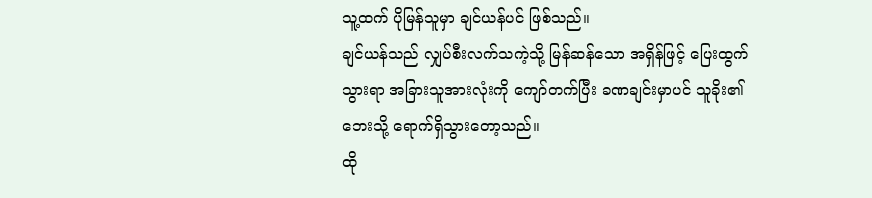သူ့ထက် ပိုမြန်သူမှာ ချင်ယန်ပင် ဖြစ်သည်။
ချင်ယန်သည် လျှပ်စီးလက်သကဲ့သို့ မြန်ဆန်သော အရှိန်ဖြင့် ပြေးထွက်သွားရာ အခြားသူအားလုံးကို ကျော်တက်ပြီး ခဏချင်းမှာပင် သူခိုး၏ဘေးသို့ ရောက်ရှိသွားတော့သည်။
ထို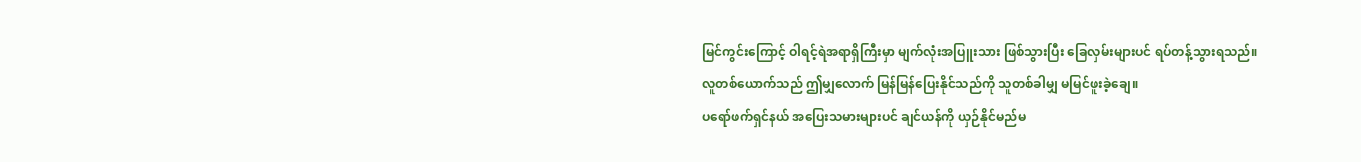မြင်ကွင်းကြောင့် ဝါရင့်ရဲအရာရှိကြီးမှာ မျက်လုံးအပြူးသား ဖြစ်သွားပြီး ခြေလှမ်းများပင် ရပ်တန့်သွားရသည်။
လူတစ်ယောက်သည် ဤမျှလောက် မြန်မြန်ပြေးနိုင်သည်ကို သူတစ်ခါမျှ မမြင်ဖူးခဲ့ချေ။
ပရော်ဖက်ရှင်နယ် အပြေးသမားများပင် ချင်ယန်ကို ယှဉ်နိုင်မည်မ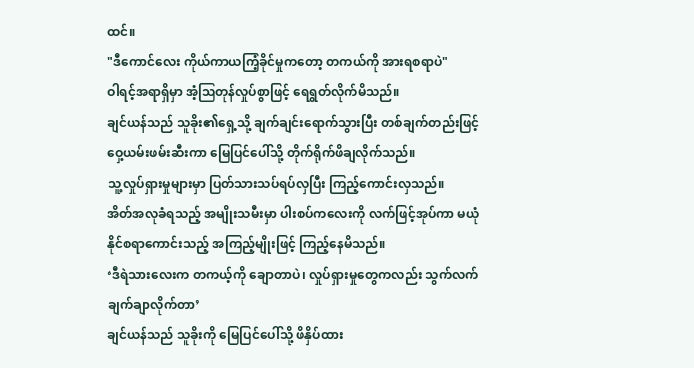ထင်။
"ဒီကောင်လေး ကိုယ်ကာယကြံ့ခိုင်မှုကတော့ တကယ်ကို အားရစရာပဲ"
ဝါရင့်အရာရှိမှာ အံ့ဩတုန်လှုပ်စွာဖြင့် ရေရွတ်လိုက်မိသည်။
ချင်ယန်သည် သူခိုး၏ရှေ့သို့ ချက်ချင်းရောက်သွားပြီး တစ်ချက်တည်းဖြင့် ဝှေ့ယမ်းဖမ်းဆီးကာ မြေပြင်ပေါ်သို့ တိုက်ရိုက်ဖိချလိုက်သည်။
သူ့လှုပ်ရှားမှုများမှာ ပြတ်သားသပ်ရပ်လှပြီး ကြည့်ကောင်းလှသည်။
အိတ်အလုခံရသည့် အမျိုးသမီးမှာ ပါးစပ်ကလေးကို လက်ဖြင့်အုပ်ကာ မယုံနိုင်စရာကောင်းသည့် အကြည့်မျိုးဖြင့် ကြည့်နေမိသည်။
‘ဒီရဲသားလေးက တကယ့်ကို ချောတာပဲ၊ လှုပ်ရှားမှုတွေကလည်း သွက်လက်ချက်ချာလိုက်တာ’
ချင်ယန်သည် သူခိုးကို မြေပြင်ပေါ်သို့ ဖိနှိပ်ထား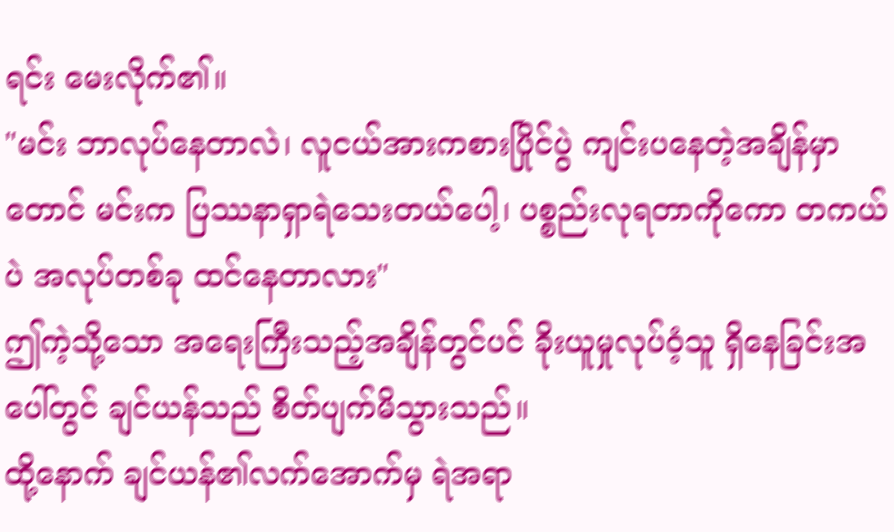ရင်း မေးလိုက်၏။
"မင်း ဘာလုပ်နေတာလဲ၊ လူငယ်အားကစားပြိုင်ပွဲ ကျင်းပနေတဲ့အချိန်မှာတောင် မင်းက ပြဿနာရှာရဲသေးတယ်ပေါ့၊ ပစ္စည်းလုရတာကိုကော တကယ်ပဲ အလုပ်တစ်ခု ထင်နေတာလား"
ဤကဲ့သို့သော အရေးကြီးသည့်အချိန်တွင်ပင် ခိုးယူမှုလုပ်ဝံ့သူ ရှိနေခြင်းအပေါ်တွင် ချင်ယန်သည် စိတ်ပျက်မိသွားသည်။
ထို့နောက် ချင်ယန်၏လက်အောက်မှ ရဲအရာ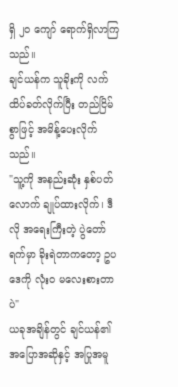ရှိ ၂၀ ကျော် ရောက်ရှိလာကြသည်။
ချင်ယန်က သူခိုးကို လက်ထိပ်ခတ်လိုက်ပြီး တည်ငြိမ်စွာဖြင့် အမိန့်ပေးလိုက်သည်။
"သူ့ကို အနည်းဆုံး နှစ်ပတ်လောက် ချုပ်ထားလိုက်၊ ဒီလို အရေးကြီးတဲ့ ပွဲတော်ရက်မှာ ခိုးရဲတာကတော့ ဥပဒေကို လုံးဝ မလေးစားတာပဲ"
ယခုအချိန်တွင် ချင်ယန်၏ အပြောအဆိုနှင့် အပြုအမူ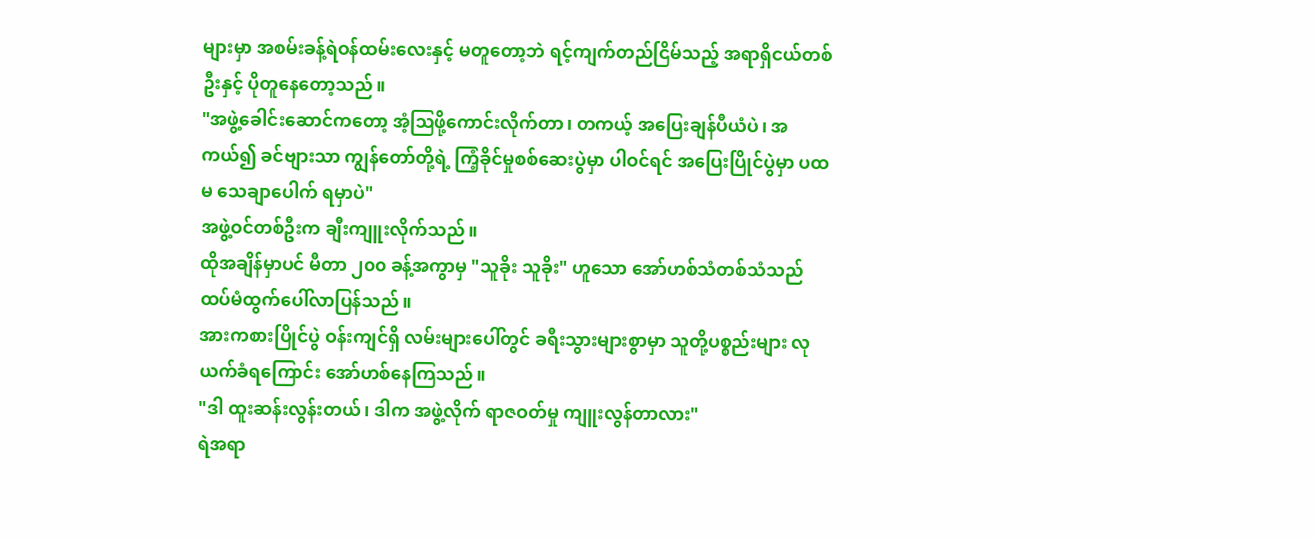များမှာ အစမ်းခန့်ရဲဝန်ထမ်းလေးနှင့် မတူတော့ဘဲ ရင့်ကျက်တည်ငြိမ်သည့် အရာရှိငယ်တစ်ဦးနှင့် ပိုတူနေတော့သည်။
"အဖွဲ့ခေါင်းဆောင်ကတော့ အံ့ဩဖို့ကောင်းလိုက်တာ၊ တကယ့် အပြေးချန်ပီယံပဲ၊ အကယ်၍ ခင်ဗျားသာ ကျွန်တော်တို့ရဲ့ ကြံ့ခိုင်မှုစစ်ဆေးပွဲမှာ ပါဝင်ရင် အပြေးပြိုင်ပွဲမှာ ပထမ သေချာပေါက် ရမှာပဲ"
အဖွဲ့ဝင်တစ်ဦးက ချီးကျူးလိုက်သည်။
ထိုအချိန်မှာပင် မီတာ ၂၀၀ ခန့်အကွာမှ "သူခိုး သူခိုး" ဟူသော အော်ဟစ်သံတစ်သံသည် ထပ်မံထွက်ပေါ်လာပြန်သည်။
အားကစားပြိုင်ပွဲ ဝန်းကျင်ရှိ လမ်းများပေါ်တွင် ခရီးသွားများစွာမှာ သူတို့ပစ္စည်းများ လုယက်ခံရကြောင်း အော်ဟစ်နေကြသည်။
"ဒါ ထူးဆန်းလွန်းတယ်၊ ဒါက အဖွဲ့လိုက် ရာဇဝတ်မှု ကျူးလွန်တာလား"
ရဲအရာ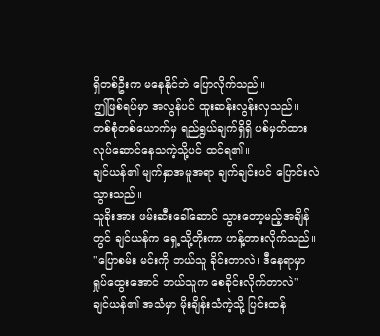ရှိတစ်ဦးက မနေနိုင်ဘဲ ပြောလိုက်သည်။
ဤဖြစ်ရပ်မှာ အလွန်ပင် ထူးဆန်းလွန်းလှသည်။
တစ်စုံတစ်ယောက်မှ ရည်ရွယ်ချက်ရှိရှိ ပစ်မှတ်ထား လုပ်ဆောင်နေသကဲ့သို့ပင် ထင်ရ၏။
ချင်ယန်၏ မျက်နှာအမူအရာ ချက်ချင်းပင် ပြောင်းလဲသွားသည်။
သူခိုးအား ဖမ်းဆီးခေါ်ဆောင် သွားတော့မည့်အချိန်တွင် ချင်ယန်က ရှေ့သို့တိုးကာ ဟန့်တားလိုက်သည်။
"ပြောစမ်း မင်းကို ဘယ်သူ ခိုင်းတာလဲ၊ ဒီနေရာမှာ ရှုပ်ထွေးအောင် ဘယ်သူက စေခိုင်းလိုက်တာလဲ"
ချင်ယန်၏ အသံမှာ မိုးချိန်းသံကဲ့သို့ ပြင်းထန်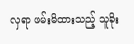လှရာ ဖမ်းမိထားသည့် သူခိုး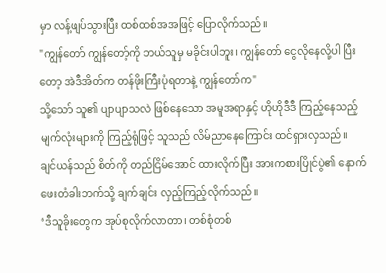မှာ လန့်ဖျပ်သွားပြီး ထစ်ထစ်အအဖြင့် ပြောလိုက်သည်။
"ကျွန်တော် ကျွန်တော့်ကို ဘယ်သူမှ မခိုင်းပါဘူး၊ ကျွန်တော် ငွေလိုနေလို့ပါ ပြီးတော့ အဲဒီအိတ်က တန်ဖိုးကြီးပုံရတာနဲ့ ကျွန်တော်က"
သို့သော် သူ၏ ပျာပျာသလဲ ဖြစ်နေသော အမူအရာနှင့် ဟိုဟိုဒီဒီ ကြည့်နေသည့် မျက်လုံးများကို ကြည့်ရုံဖြင့် သူသည် လိမ်ညာနေကြောင်း ထင်ရှားလှသည်။
ချင်ယန်သည် စိတ်ကို တည်ငြိမ်အောင် ထားလိုက်ပြီး အားကစားပြိုင်ပွဲ၏ နောက်ဖေးတံခါးဘက်သို့ ချက်ချင်း လှည့်ကြည့်လိုက်သည်။
‘ဒီသူခိုးတွေက အုပ်စုလိုက်လာတာ၊ တစ်စုံတစ်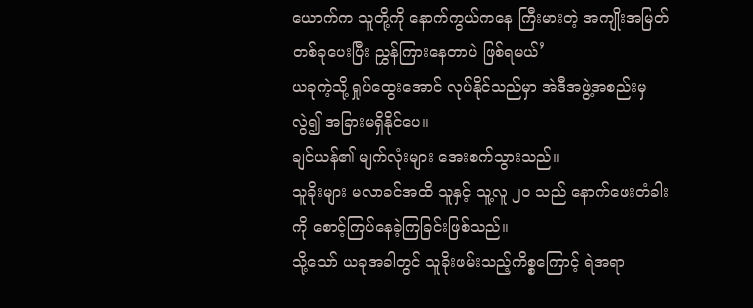ယောက်က သူတို့ကို နောက်ကွယ်ကနေ ကြီးမားတဲ့ အကျိုးအမြတ်တစ်ခုပေးပြီး ညွှန်ကြားနေတာပဲ ဖြစ်ရမယ်’
ယခုကဲ့သို့ ရှုပ်ထွေးအောင် လုပ်နိုင်သည်မှာ အဲဒီအဖွဲ့အစည်းမှလွဲ၍ အခြားမရှိနိုင်ပေ။
ချင်ယန်၏ မျက်လုံးများ အေးစက်သွားသည်။
သူခိုးများ မလာခင်အထိ သူနှင့် သူ့လူ ၂၀ သည် နောက်ဖေးတံခါးကို စောင့်ကြပ်နေခဲ့ကြခြင်းဖြစ်သည်။
သို့သော် ယခုအခါတွင် သူခိုးဖမ်းသည့်ကိစ္စကြောင့် ရဲအရာ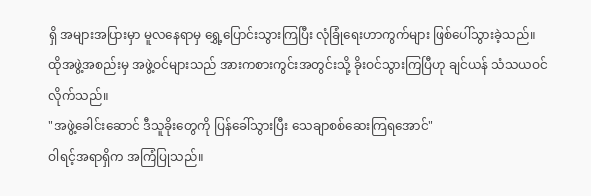ရှိ အများအပြားမှာ မူလနေရာမှ ရွှေ့ပြောင်းသွားကြပြီး လုံခြုံရေးဟာကွက်များ ဖြစ်ပေါ်သွားခဲ့သည်။
ထိုအဖွဲ့အစည်းမှ အဖွဲ့ဝင်များသည် အားကစားကွင်းအတွင်းသို့ ခိုးဝင်သွားကြပြီဟု ချင်ယန် သံသယဝင်လိုက်သည်။
"အဖွဲ့ခေါင်းဆောင် ဒီသူခိုးတွေကို ပြန်ခေါ်သွားပြီး သေချာစစ်ဆေးကြရအောင်"
ဝါရင့်အရာရှိက အကြံပြုသည်။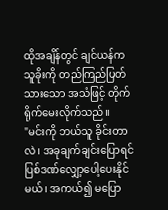ထိုအချိန်တွင် ချင်ယန်က သူခိုးကို တည်ကြည်ပြတ်သားသော အသံဖြင့် တိုက်ရိုက်မေးလိုက်သည်။
"မင်းကို ဘယ်သူ ခိုင်းတာလဲ၊ အခုချက်ချင်းပြောရင် ပြစ်ဒဏ်လျှော့ပေါ့ပေးနိုင်မယ်၊ အကယ်၍ မပြော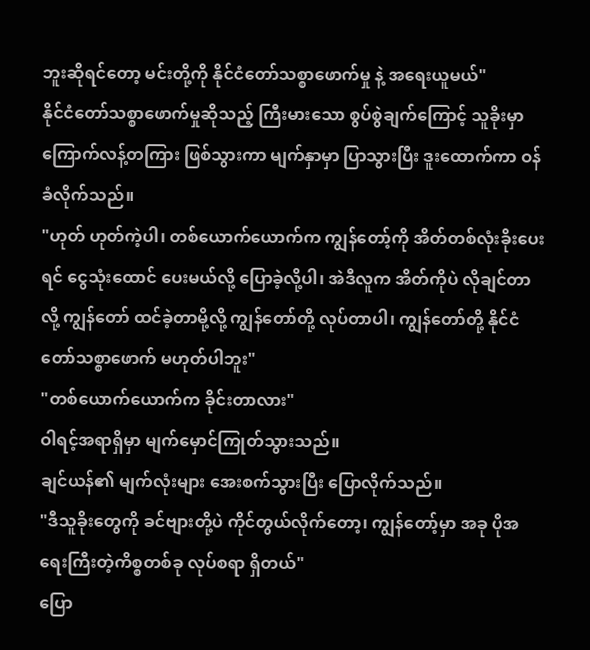ဘူးဆိုရင်တော့ မင်းတို့ကို နိုင်ငံတော်သစ္စာဖောက်မှု နဲ့ အရေးယူမယ်"
နိုင်ငံတော်သစ္စာဖောက်မှုဆိုသည့် ကြီးမားသော စွပ်စွဲချက်ကြောင့် သူခိုးမှာ ကြောက်လန့်တကြား ဖြစ်သွားကာ မျက်နှာမှာ ပြာသွားပြီး ဒူးထောက်ကာ ဝန်ခံလိုက်သည်။
"ဟုတ် ဟုတ်ကဲ့ပါ၊ တစ်ယောက်ယောက်က ကျွန်တော့်ကို အိတ်တစ်လုံးခိုးပေးရင် ငွေသုံးထောင် ပေးမယ်လို့ ပြောခဲ့လို့ပါ၊ အဲဒီလူက အိတ်ကိုပဲ လိုချင်တာလို့ ကျွန်တော် ထင်ခဲ့တာမို့လို့ ကျွန်တော်တို့ လုပ်တာပါ၊ ကျွန်တော်တို့ နိုင်ငံတော်သစ္စာဖောက် မဟုတ်ပါဘူး"
"တစ်ယောက်ယောက်က ခိုင်းတာလား"
ဝါရင့်အရာရှိမှာ မျက်မှောင်ကြုတ်သွားသည်။
ချင်ယန်၏ မျက်လုံးများ အေးစက်သွားပြီး ပြောလိုက်သည်။
"ဒီသူခိုးတွေကို ခင်ဗျားတို့ပဲ ကိုင်တွယ်လိုက်တော့၊ ကျွန်တော့်မှာ အခု ပိုအရေးကြီးတဲ့ကိစ္စတစ်ခု လုပ်စရာ ရှိတယ်"
ပြော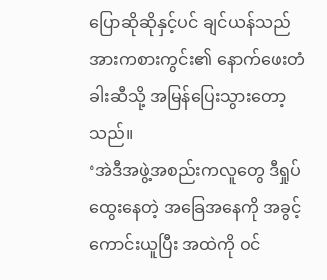ပြောဆိုဆိုနှင့်ပင် ချင်ယန်သည် အားကစားကွင်း၏ နောက်ဖေးတံခါးဆီသို့ အမြန်ပြေးသွားတော့သည်။
‘အဲဒီအဖွဲ့အစည်းကလူတွေ ဒီရှုပ်ထွေးနေတဲ့ အခြေအနေကို အခွင့်ကောင်းယူပြီး အထဲကို ဝင်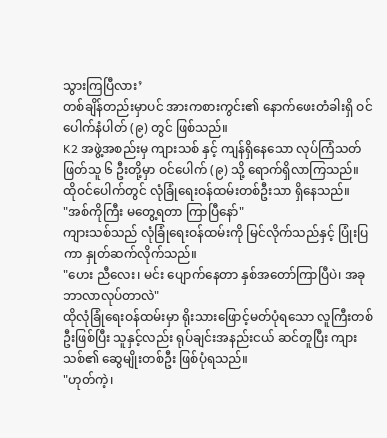သွားကြပြီလား’
တစ်ချိန်တည်းမှာပင် အားကစားကွင်း၏ နောက်ဖေးတံခါးရှိ ဝင်ပေါက်နံပါတ် (၉) တွင် ဖြစ်သည်။
K2 အဖွဲ့အစည်းမှ ကျားသစ် နှင့် ကျန်ရှိနေသော လုပ်ကြံသတ်ဖြတ်သူ ၆ ဦးတို့မှာ ဝင်ပေါက် (၉) သို့ ရောက်ရှိလာကြသည်။
ထိုဝင်ပေါက်တွင် လုံခြုံရေးဝန်ထမ်းတစ်ဦးသာ ရှိနေသည်။
"အစ်ကိုကြီး မတွေ့ရတာ ကြာပြီနော်"
ကျားသစ်သည် လုံခြုံရေးဝန်ထမ်းကို မြင်လိုက်သည်နှင့် ပြုံးပြကာ နှုတ်ဆက်လိုက်သည်။
"ဟေး ညီလေး၊ မင်း ပျောက်နေတာ နှစ်အတော်ကြာပြီပဲ၊ အခု ဘာလာလုပ်တာလဲ"
ထိုလုံခြုံရေးဝန်ထမ်းမှာ ရိုးသားဖြောင့်မတ်ပုံရသော လူကြီးတစ်ဦးဖြစ်ပြီး သူနှင့်လည်း ရုပ်ချင်းအနည်းငယ် ဆင်တူပြီး ကျားသစ်၏ ဆွေမျိုးတစ်ဦး ဖြစ်ပုံရသည်။
"ဟုတ်ကဲ့၊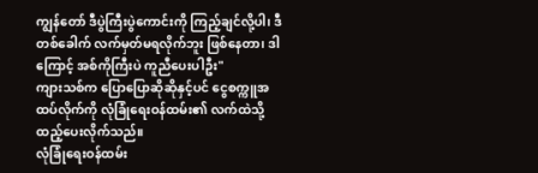ကျွန်တော် ဒီပွဲကြီးပွဲကောင်းကို ကြည့်ချင်လို့ပါ၊ ဒီတစ်ခေါက် လက်မှတ်မရလိုက်ဘူး ဖြစ်နေတာ၊ ဒါကြောင့် အစ်ကိုကြီးပဲ ကူညီပေးပါဦး"
ကျားသစ်က ပြောပြောဆိုဆိုနှင့်ပင် ငွေစက္ကူအထပ်လိုက်ကို လုံခြုံရေးဝန်ထမ်း၏ လက်ထဲသို့ ထည့်ပေးလိုက်သည်။
လုံခြုံရေးဝန်ထမ်း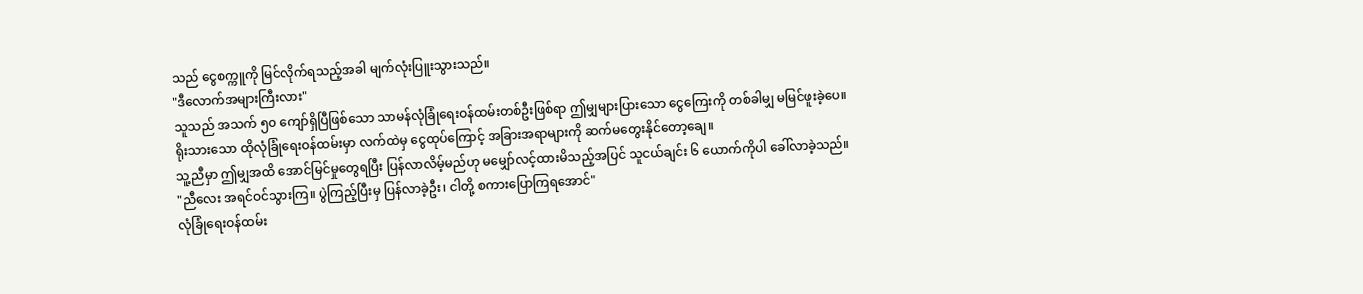သည် ငွေစက္ကူကို မြင်လိုက်ရသည့်အခါ မျက်လုံးပြူးသွားသည်။
"ဒီလောက်အများကြီးလား"
သူသည် အသက် ၅၀ ကျော်ရှိပြီဖြစ်သော သာမန်လုံခြုံရေးဝန်ထမ်းတစ်ဦးဖြစ်ရာ ဤမျှများပြားသော ငွေကြေးကို တစ်ခါမျှ မမြင်ဖူးခဲ့ပေ။
ရိုးသားသော ထိုလုံခြုံရေးဝန်ထမ်းမှာ လက်ထဲမှ ငွေထုပ်ကြောင့် အခြားအရာများကို ဆက်မတွေးနိုင်တော့ချေ။
သူ့ညီမှာ ဤမျှအထိ အောင်မြင်မှုတွေရပြီး ပြန်လာလိမ့်မည်ဟု မမျှော်လင့်ထားမိသည့်အပြင် သူငယ်ချင်း ၆ ယောက်ကိုပါ ခေါ်လာခဲ့သည်။
"ညီလေး အရင်ဝင်သွားကြ။ ပွဲကြည့်ပြီးမှ ပြန်လာခဲ့ဦး၊ ငါတို့ စကားပြောကြရအောင်"
လုံခြုံရေးဝန်ထမ်း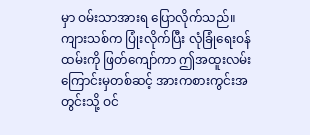မှာ ဝမ်းသာအားရ ပြောလိုက်သည်။
ကျားသစ်က ပြုံးလိုက်ပြီး လုံခြုံရေးဝန်ထမ်းကို ဖြတ်ကျော်ကာ ဤအထူးလမ်းကြောင်းမှတစ်ဆင့် အားကစားကွင်းအတွင်းသို့ ဝင်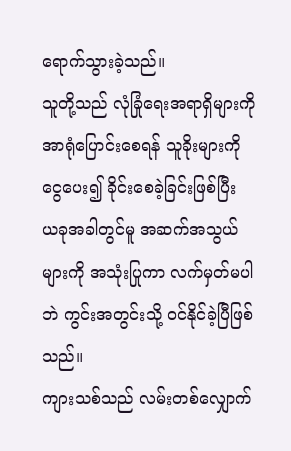ရောက်သွားခဲ့သည်။
သူတို့သည် လုံခြုံရေးအရာရှိများကို အာရုံပြောင်းစေရန် သူခိုးများကို ငွေပေး၍ ခိုင်းစေခဲ့ခြင်းဖြစ်ပြီး ယခုအခါတွင်မူ အဆက်အသွယ်များကို အသုံးပြုကာ လက်မှတ်မပါဘဲ ကွင်းအတွင်းသို့ ဝင်နိုင်ခဲ့ပြီဖြစ်သည်။
ကျားသစ်သည် လမ်းတစ်လျှောက်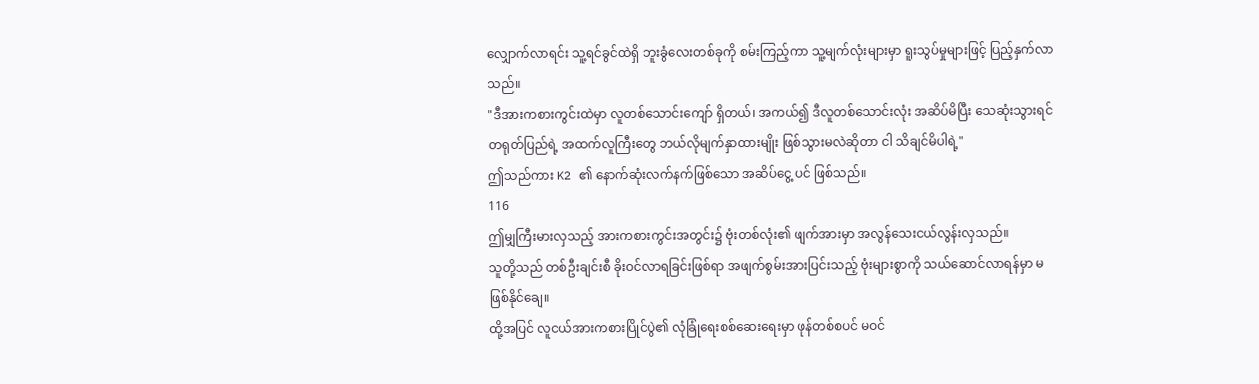လျှောက်လာရင်း သူ့ရင်ခွင်ထဲရှိ ဘူးခွံလေးတစ်ခုကို စမ်းကြည့်ကာ သူ့မျက်လုံးများမှာ ရူးသွပ်မှုများဖြင့် ပြည့်နှက်လာသည်။
"ဒီအားကစားကွင်းထဲမှာ လူတစ်သောင်းကျော် ရှိတယ်၊ အကယ်၍ ဒီလူတစ်သောင်းလုံး အဆိပ်မိပြီး သေဆုံးသွားရင် တရုတ်ပြည်ရဲ့ အထက်လူကြီးတွေ ဘယ်လိုမျက်နှာထားမျိုး ဖြစ်သွားမလဲဆိုတာ ငါ သိချင်မိပါရဲ့"
ဤသည်ကား K2 ၏ နောက်ဆုံးလက်နက်ဖြစ်သော အဆိပ်ငွေ့ ပင် ဖြစ်သည်။
116
ဤမျှကြီးမားလှသည့် အားကစားကွင်းအတွင်း၌ ဗုံးတစ်လုံး၏ ဖျက်အားမှာ အလွန်သေးငယ်လွန်းလှသည်။
သူတို့သည် တစ်ဦးချင်းစီ ခိုးဝင်လာရခြင်းဖြစ်ရာ အဖျက်စွမ်းအားပြင်းသည့် ဗုံးများစွာကို သယ်ဆောင်လာရန်မှာ မဖြစ်နိုင်ချေ။
ထို့အပြင် လူငယ်အားကစားပြိုင်ပွဲ၏ လုံခြုံရေးစစ်ဆေးရေးမှာ ဖုန်တစ်စပင် မဝင်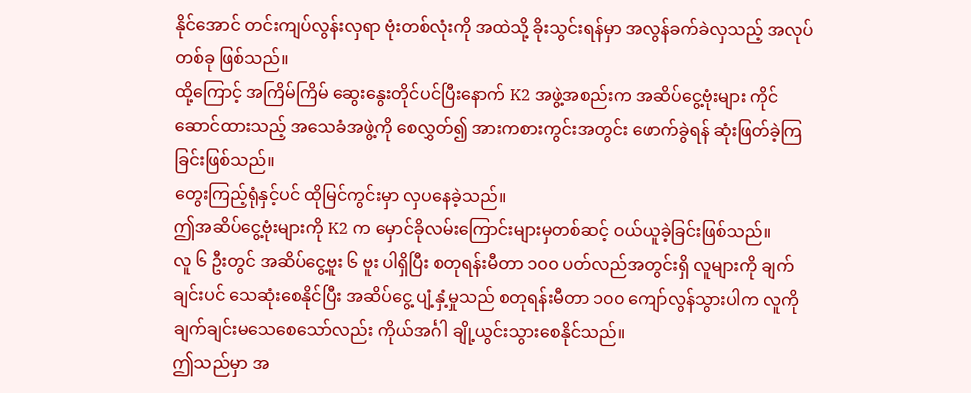နိုင်အောင် တင်းကျပ်လွန်းလှရာ ဗုံးတစ်လုံးကို အထဲသို့ ခိုးသွင်းရန်မှာ အလွန်ခက်ခဲလှသည့် အလုပ်တစ်ခု ဖြစ်သည်။
ထို့ကြောင့် အကြိမ်ကြိမ် ဆွေးနွေးတိုင်ပင်ပြီးနောက် K2 အဖွဲ့အစည်းက အဆိပ်ငွေ့ဗုံးများ ကိုင်ဆောင်ထားသည့် အသေခံအဖွဲ့ကို စေလွှတ်၍ အားကစားကွင်းအတွင်း ဖောက်ခွဲရန် ဆုံးဖြတ်ခဲ့ကြခြင်းဖြစ်သည်။
တွေးကြည့်ရုံနှင့်ပင် ထိုမြင်ကွင်းမှာ လှပနေခဲ့သည်။
ဤအဆိပ်ငွေ့ဗုံးများကို K2 က မှောင်ခိုလမ်းကြောင်းများမှတစ်ဆင့် ဝယ်ယူခဲ့ခြင်းဖြစ်သည်။
လူ ၆ ဦးတွင် အဆိပ်ငွေ့ဗူး ၆ ဗူး ပါရှိပြီး စတုရန်းမီတာ ၁၀၀ ပတ်လည်အတွင်းရှိ လူများကို ချက်ချင်းပင် သေဆုံးစေနိုင်ပြီး အဆိပ်ငွေ့ ပျံ့နှံ့မှုသည် စတုရန်းမီတာ ၁၀၀ ကျော်လွန်သွားပါက လူကို ချက်ချင်းမသေစေသော်လည်း ကိုယ်အင်္ဂါ ချို့ယွင်းသွားစေနိုင်သည်။
ဤသည်မှာ အ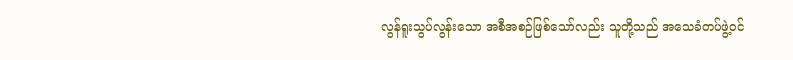လွန်ရူးသွပ်လွန်းသော အစီအစဉ်ဖြစ်သော်လည်း သူတို့သည် အသေခံတပ်ဖွဲ့ဝင်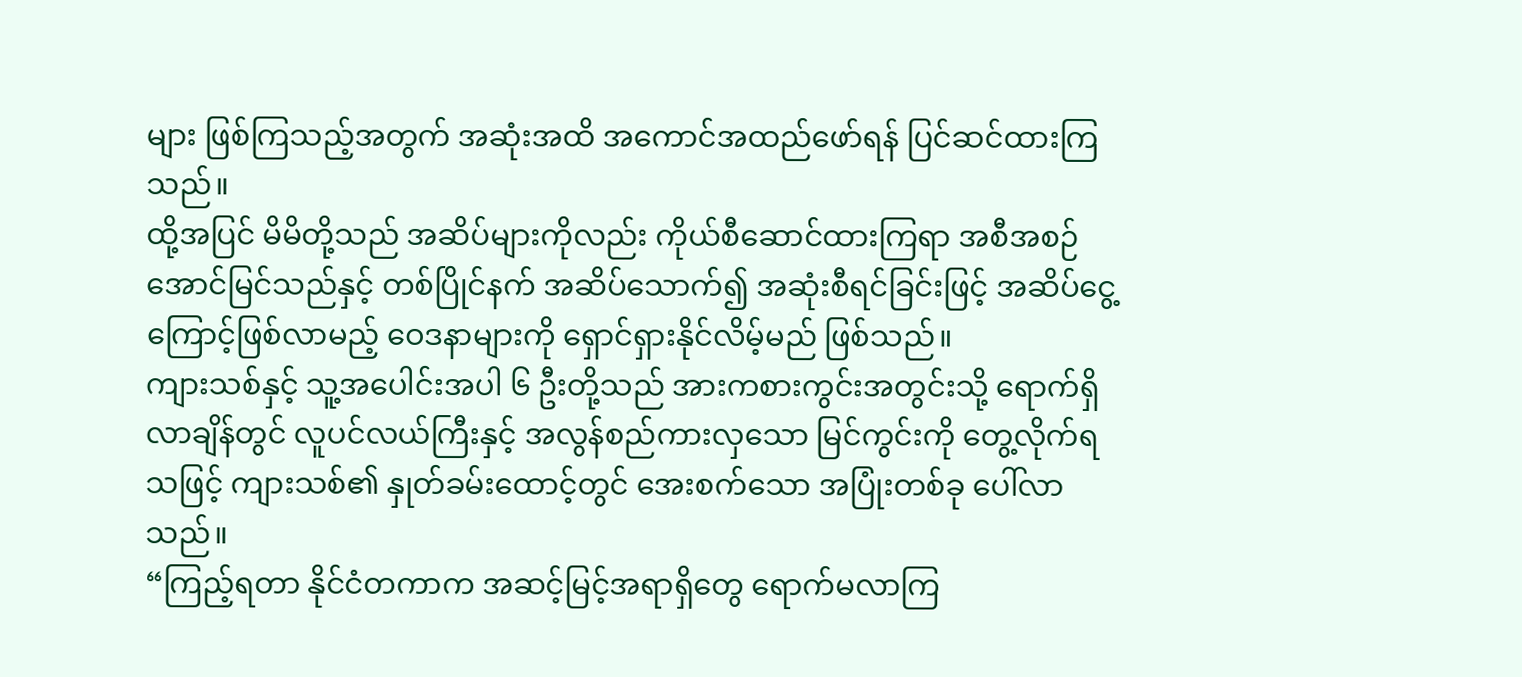များ ဖြစ်ကြသည့်အတွက် အဆုံးအထိ အကောင်အထည်ဖော်ရန် ပြင်ဆင်ထားကြသည်။
ထို့အပြင် မိမိတို့သည် အဆိပ်များကိုလည်း ကိုယ်စီဆောင်ထားကြရာ အစီအစဉ်အောင်မြင်သည်နှင့် တစ်ပြိုင်နက် အဆိပ်သောက်၍ အဆုံးစီရင်ခြင်းဖြင့် အဆိပ်ငွေ့ကြောင့်ဖြစ်လာမည့် ဝေဒနာများကို ရှောင်ရှားနိုင်လိမ့်မည် ဖြစ်သည်။
ကျားသစ်နှင့် သူ့အပေါင်းအပါ ၆ ဦးတို့သည် အားကစားကွင်းအတွင်းသို့ ရောက်ရှိလာချိန်တွင် လူပင်လယ်ကြီးနှင့် အလွန်စည်ကားလှသော မြင်ကွင်းကို တွေ့လိုက်ရသဖြင့် ကျားသစ်၏ နှုတ်ခမ်းထောင့်တွင် အေးစက်သော အပြုံးတစ်ခု ပေါ်လာသည်။
“ကြည့်ရတာ နိုင်ငံတကာက အဆင့်မြင့်အရာရှိတွေ ရောက်မလာကြ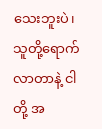သေးဘူးပဲ၊ သူတို့ရောက်လာတာနဲ့ ငါတို့ အ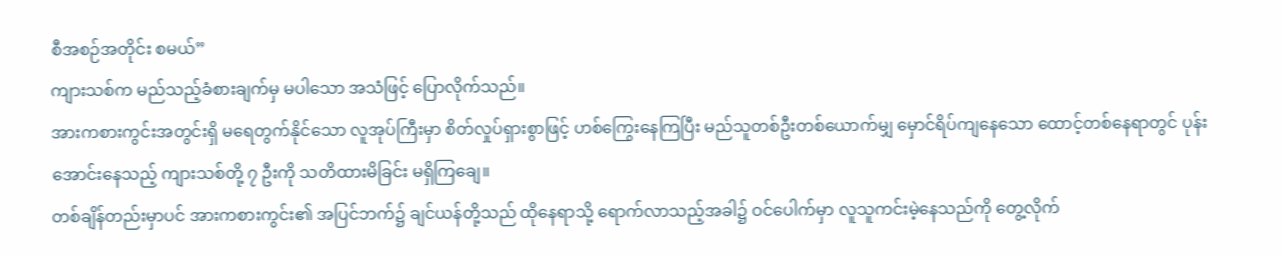စီအစဉ်အတိုင်း စမယ်”
ကျားသစ်က မည်သည့်ခံစားချက်မှ မပါသော အသံဖြင့် ပြောလိုက်သည်။
အားကစားကွင်းအတွင်းရှိ မရေတွက်နိုင်သော လူအုပ်ကြီးမှာ စိတ်လှုပ်ရှားစွာဖြင့် ဟစ်ကြွေးနေကြပြီး မည်သူတစ်ဦးတစ်ယောက်မျှ မှောင်ရိပ်ကျနေသော ထောင့်တစ်နေရာတွင် ပုန်းအောင်းနေသည့် ကျားသစ်တို့ ၇ ဦးကို သတိထားမိခြင်း မရှိကြချေ။
တစ်ချိန်တည်းမှာပင် အားကစားကွင်း၏ အပြင်ဘက်၌ ချင်ယန်တို့သည် ထိုနေရာသို့ ရောက်လာသည့်အခါ၌ ဝင်ပေါက်မှာ လူသူကင်းမဲ့နေသည်ကို တွေ့လိုက်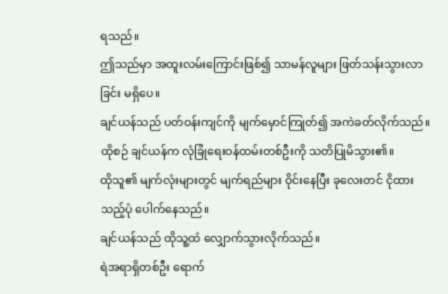ရသည်။
ဤသည်မှာ အထူးလမ်းကြောင်းဖြစ်၍ သာမန်လူများ ဖြတ်သန်းသွားလာခြင်း မရှိပေ။
ချင်ယန်သည် ပတ်ဝန်းကျင်ကို မျက်မှောင်ကြုတ်၍ အကဲခတ်လိုက်သည်။
ထိုစဉ် ချင်ယန်က လုံခြုံရေးဝန်ထမ်းတစ်ဦးကို သတိပြုမိသွား၏။
ထိုသူ၏ မျက်လုံးများတွင် မျက်ရည်များ ဝိုင်းနေပြီး ခုလေးတင် ငိုထားသည့်ပုံ ပေါက်နေသည်။
ချင်ယန်သည် ထိုသူ့ထံ လျှောက်သွားလိုက်သည်။
ရဲအရာရှိတစ်ဦး ရောက်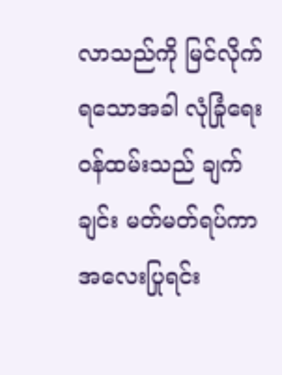လာသည်ကို မြင်လိုက်ရသောအခါ လုံခြုံရေးဝန်ထမ်းသည် ချက်ချင်း မတ်မတ်ရပ်ကာ အလေးပြုရင်း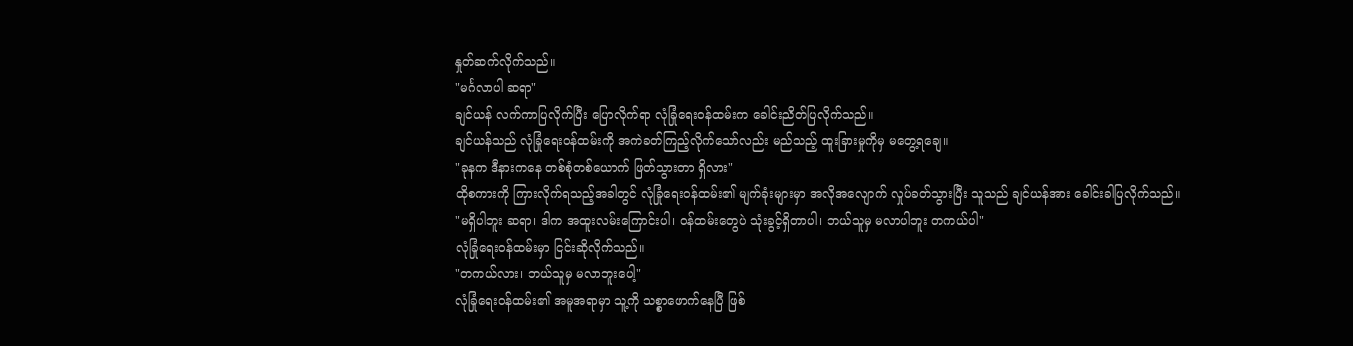နှုတ်ဆက်လိုက်သည်။
"မင်္ဂလာပါ ဆရာ"
ချင်ယန် လက်ကာပြလိုက်ပြီး ပြောလိုက်ရာ လုံခြုံရေးဝန်ထမ်းက ခေါင်းညိတ်ပြလိုက်သည်။
ချင်ယန်သည် လုံခြုံရေးဝန်ထမ်းကို အကဲခတ်ကြည့်လိုက်သော်လည်း မည်သည့် ထူးခြားမှုကိုမှ မတွေ့ရချေ။
"ခုနက ဒီနားကနေ တစ်စုံတစ်ယောက် ဖြတ်သွားတာ ရှိလား"
ထိုစကားကို ကြားလိုက်ရသည့်အခါတွင် လုံခြုံရေးဝန်ထမ်း၏ မျက်ခုံးများမှာ အလိုအလျောက် လှုပ်ခတ်သွားပြီး သူသည် ချင်ယန်အား ခေါင်းခါပြလိုက်သည်။
"မရှိပါဘူး ဆရာ၊ ဒါက အထူးလမ်းကြောင်းပါ၊ ဝန်ထမ်းတွေပဲ သုံးခွင့်ရှိတာပါ၊ ဘယ်သူမှ မလာပါဘူး တကယ်ပါ"
လုံခြုံရေးဝန်ထမ်းမှာ ငြင်းဆိုလိုက်သည်။
"တကယ်လား၊ ဘယ်သူမှ မလာဘူးပေါ့"
လုံခြုံရေးဝန်ထမ်း၏ အမူအရာမှာ သူ့ကို သစ္စာဖောက်နေပြီ ဖြစ်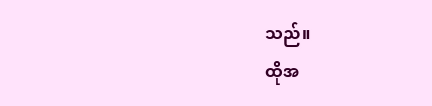သည်။
ထိုအ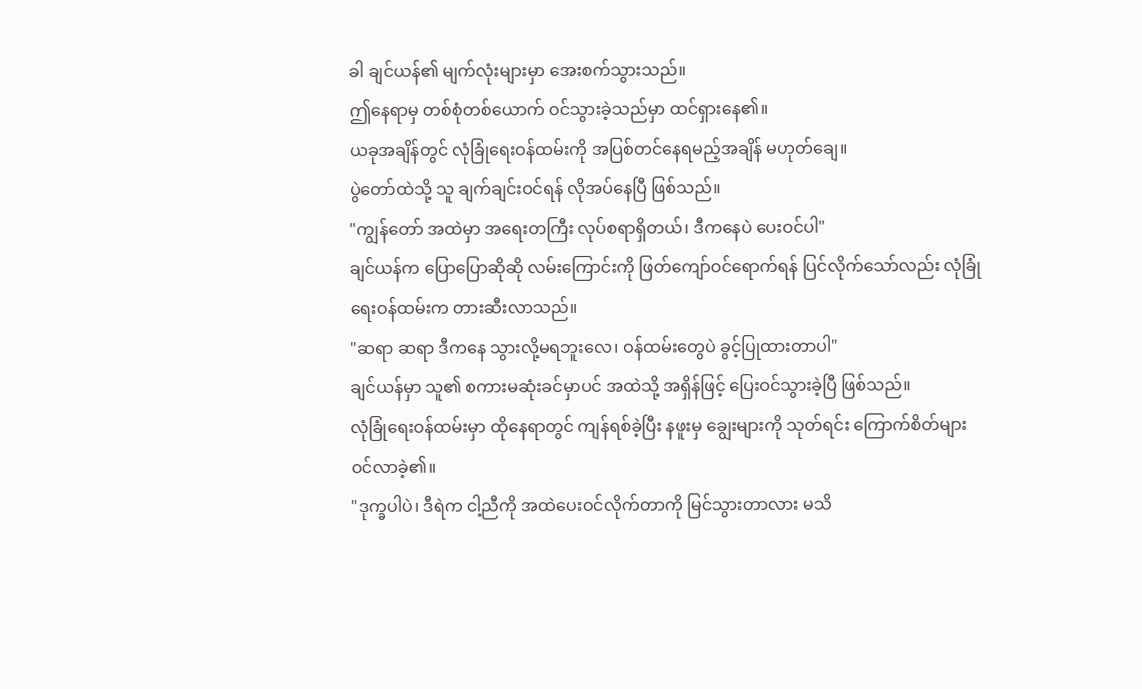ခါ ချင်ယန်၏ မျက်လုံးများမှာ အေးစက်သွားသည်။
ဤနေရာမှ တစ်စုံတစ်ယောက် ဝင်သွားခဲ့သည်မှာ ထင်ရှားနေ၏။
ယခုအချိန်တွင် လုံခြုံရေးဝန်ထမ်းကို အပြစ်တင်နေရမည့်အချိန် မဟုတ်ချေ။
ပွဲတော်ထဲသို့ သူ ချက်ချင်းဝင်ရန် လိုအပ်နေပြီ ဖြစ်သည်။
"ကျွန်တော် အထဲမှာ အရေးတကြီး လုပ်စရာရှိတယ်၊ ဒီကနေပဲ ပေးဝင်ပါ"
ချင်ယန်က ပြောပြောဆိုဆို လမ်းကြောင်းကို ဖြတ်ကျော်ဝင်ရောက်ရန် ပြင်လိုက်သော်လည်း လုံခြုံရေးဝန်ထမ်းက တားဆီးလာသည်။
"ဆရာ ဆရာ ဒီကနေ သွားလို့မရဘူးလေ၊ ဝန်ထမ်းတွေပဲ ခွင့်ပြုထားတာပါ"
ချင်ယန်မှာ သူ၏ စကားမဆုံးခင်မှာပင် အထဲသို့ အရှိန်ဖြင့် ပြေးဝင်သွားခဲ့ပြီ ဖြစ်သည်။
လုံခြုံရေးဝန်ထမ်းမှာ ထိုနေရာတွင် ကျန်ရစ်ခဲ့ပြီး နဖူးမှ ချွေးများကို သုတ်ရင်း ကြောက်စိတ်များ ဝင်လာခဲ့၏။
"ဒုက္ခပါပဲ၊ ဒီရဲက ငါ့ညီကို အထဲပေးဝင်လိုက်တာကို မြင်သွားတာလား မသိ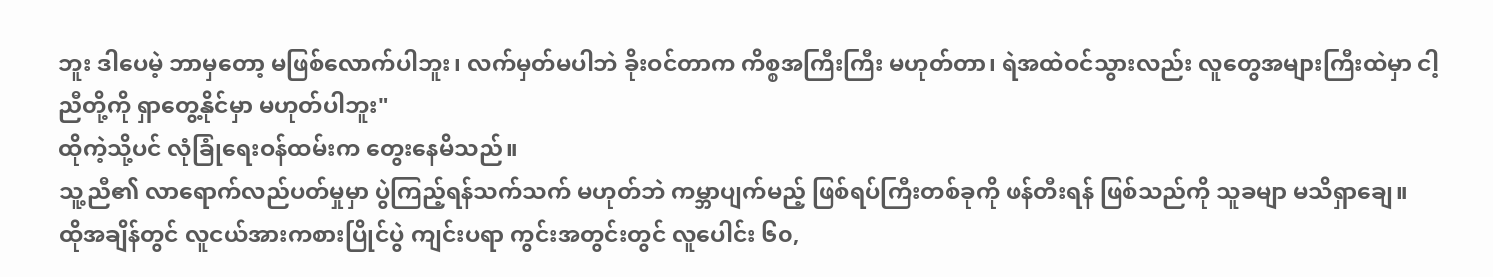ဘူး ဒါပေမဲ့ ဘာမှတော့ မဖြစ်လောက်ပါဘူး၊ လက်မှတ်မပါဘဲ ခိုးဝင်တာက ကိစ္စအကြီးကြီး မဟုတ်တာ၊ ရဲအထဲဝင်သွားလည်း လူတွေအများကြီးထဲမှာ ငါ့ညီတို့ကို ရှာတွေ့နိုင်မှာ မဟုတ်ပါဘူး"
ထိုကဲ့သို့ပင် လုံခြုံရေးဝန်ထမ်းက တွေးနေမိသည်။
သူ့ညီ၏ လာရောက်လည်ပတ်မှုမှာ ပွဲကြည့်ရန်သက်သက် မဟုတ်ဘဲ ကမ္ဘာပျက်မည့် ဖြစ်ရပ်ကြီးတစ်ခုကို ဖန်တီးရန် ဖြစ်သည်ကို သူခမျာ မသိရှာချေ။
ထိုအချိန်တွင် လူငယ်အားကစားပြိုင်ပွဲ ကျင်းပရာ ကွင်းအတွင်းတွင် လူပေါင်း ၆၀,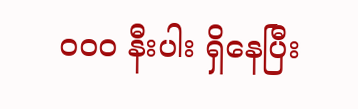၀၀၀ နီးပါး ရှိနေပြီး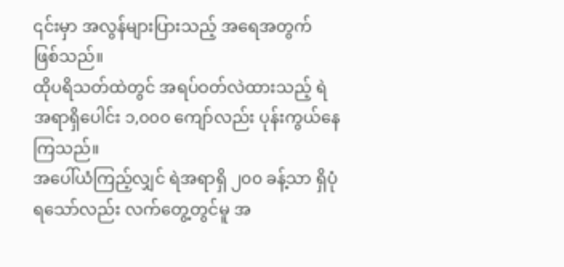၎င်းမှာ အလွန်များပြားသည့် အရေအတွက် ဖြစ်သည်။
ထိုပရိသတ်ထဲတွင် အရပ်ဝတ်လဲထားသည့် ရဲအရာရှိပေါင်း ၁,၀၀၀ ကျော်လည်း ပုန်းကွယ်နေကြသည်။
အပေါ်ယံကြည့်လျှင် ရဲအရာရှိ ၂၀၀ ခန့်သာ ရှိပုံရသော်လည်း လက်တွေ့တွင်မူ အ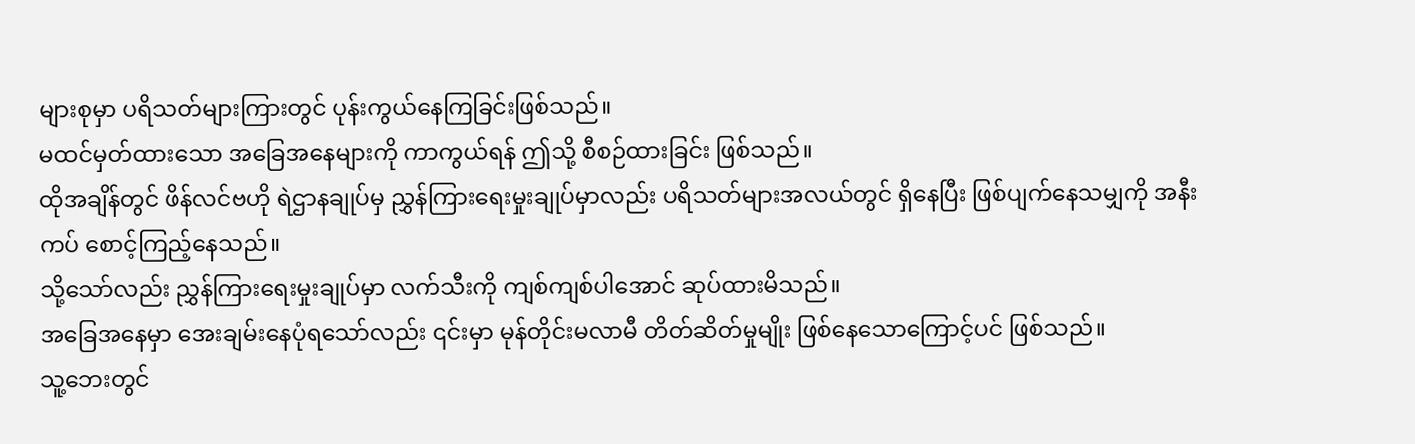များစုမှာ ပရိသတ်များကြားတွင် ပုန်းကွယ်နေကြခြင်းဖြစ်သည်။
မထင်မှတ်ထားသော အခြေအနေများကို ကာကွယ်ရန် ဤသို့ စီစဉ်ထားခြင်း ဖြစ်သည်။
ထိုအချိန်တွင် ဖိန်လင်ဗဟို ရဲဌာနချုပ်မှ ညွှန်ကြားရေးမှုးချုပ်မှာလည်း ပရိသတ်များအလယ်တွင် ရှိနေပြီး ဖြစ်ပျက်နေသမျှကို အနီးကပ် စောင့်ကြည့်နေသည်။
သို့သော်လည်း ညွှန်ကြားရေးမှုးချုပ်မှာ လက်သီးကို ကျစ်ကျစ်ပါအောင် ဆုပ်ထားမိသည်။
အခြေအနေမှာ အေးချမ်းနေပုံရသော်လည်း ၎င်းမှာ မုန်တိုင်းမလာမီ တိတ်ဆိတ်မှုမျိုး ဖြစ်နေသောကြောင့်ပင် ဖြစ်သည်။
သူ့ဘေးတွင်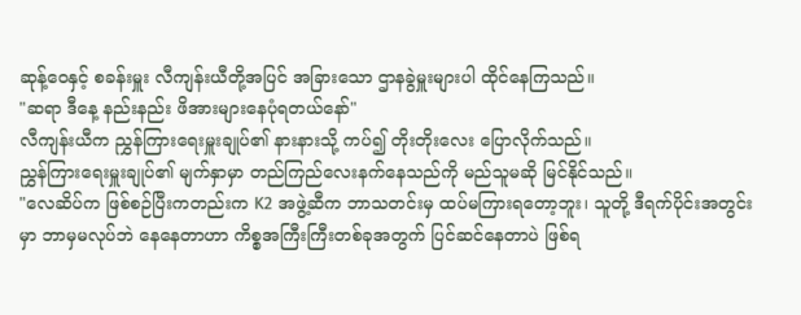ဆုန့်ဝေနှင့် စခန်းမှူး လီကျန်းယီတို့အပြင် အခြားသော ဌာနခွဲမှူးများပါ ထိုင်နေကြသည်။
"ဆရာ ဒီနေ့ နည်းနည်း ဖိအားများနေပုံရတယ်နော်"
လီကျန်းယီက ညွှန်ကြားရေးမှူးချုပ်၏ နားနားသို့ ကပ်၍ တိုးတိုးလေး ပြောလိုက်သည်။
ညွှန်ကြားရေးမှူးချုပ်၏ မျက်နှာမှာ တည်ကြည်လေးနက်နေသည်ကို မည်သူမဆို မြင်နိုင်သည်။
"လေဆိပ်က ဖြစ်စဉ်ပြီးကတည်းက K2 အဖွဲ့ဆီက ဘာသတင်းမှ ထပ်မကြားရတော့ဘူး၊ သူတို့ ဒီရက်ပိုင်းအတွင်းမှာ ဘာမှမလုပ်ဘဲ နေနေတာဟာ ကိစ္စအကြီးကြီးတစ်ခုအတွက် ပြင်ဆင်နေတာပဲ ဖြစ်ရ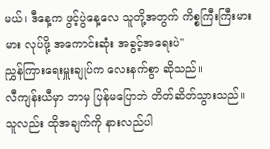မယ်၊ ဒီနေ့က ဖွင့်ပွဲနေ့လေ သူတို့အတွက် ကိစ္စကြီးကြီးမားမား လုပ်ဖို့ အကောင်းဆုံး အခွင့်အရေးပဲ"
ညွှန်ကြားရေးမှူးချုပ်က လေးနက်စွာ ဆိုသည်။
လီကျန်းယီမှာ ဘာမှ ပြန်မပြောဘဲ တိတ်ဆိတ်သွားသည်။
သူလည်း ထိုအချက်ကို နားလည်ပါ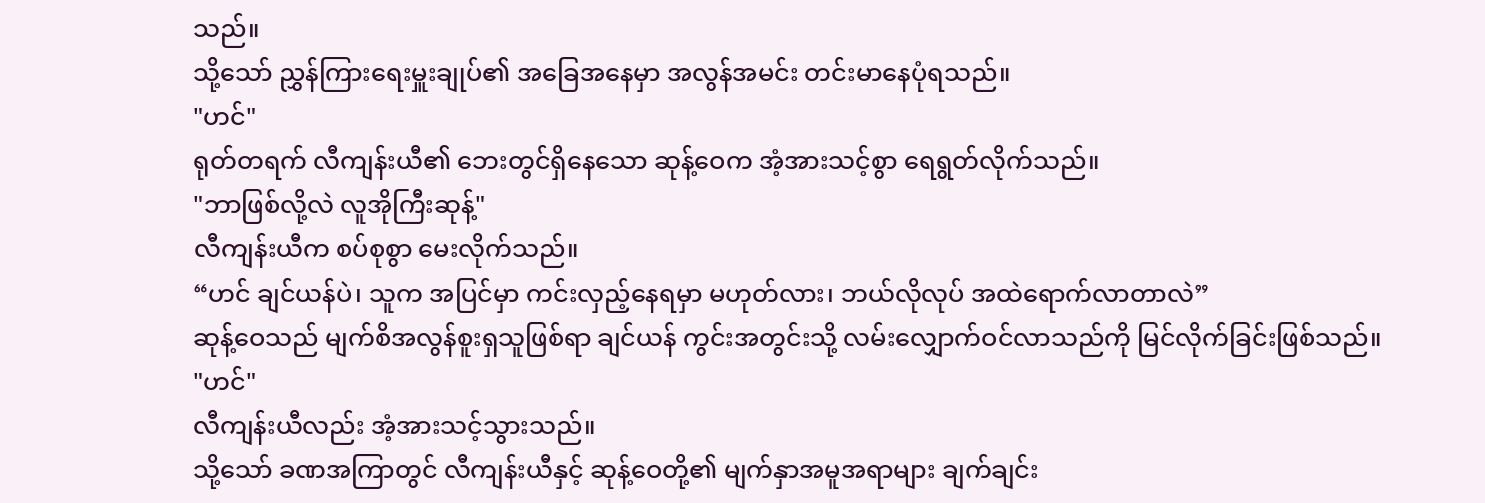သည်။
သို့သော် ညွှန်ကြားရေးမှူးချုပ်၏ အခြေအနေမှာ အလွန်အမင်း တင်းမာနေပုံရသည်။
"ဟင်"
ရုတ်တရက် လီကျန်းယီ၏ ဘေးတွင်ရှိနေသော ဆုန့်ဝေက အံ့အားသင့်စွာ ရေရွတ်လိုက်သည်။
"ဘာဖြစ်လို့လဲ လူအိုကြီးဆုန့်"
လီကျန်းယီက စပ်စုစွာ မေးလိုက်သည်။
“ဟင် ချင်ယန်ပဲ၊ သူက အပြင်မှာ ကင်းလှည့်နေရမှာ မဟုတ်လား၊ ဘယ်လိုလုပ် အထဲရောက်လာတာလဲ”
ဆုန့်ဝေသည် မျက်စိအလွန်စူးရှသူဖြစ်ရာ ချင်ယန် ကွင်းအတွင်းသို့ လမ်းလျှောက်ဝင်လာသည်ကို မြင်လိုက်ခြင်းဖြစ်သည်။
"ဟင်"
လီကျန်းယီလည်း အံ့အားသင့်သွားသည်။
သို့သော် ခဏအကြာတွင် လီကျန်းယီနှင့် ဆုန့်ဝေတို့၏ မျက်နှာအမူအရာများ ချက်ချင်း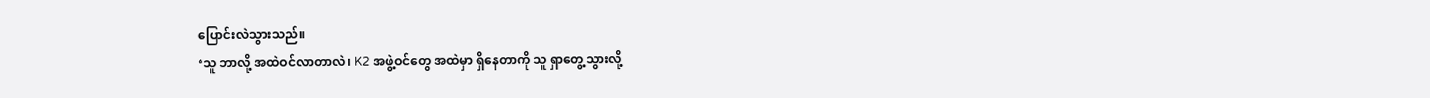ပြောင်းလဲသွားသည်။
‘သူ ဘာလို့ အထဲဝင်လာတာလဲ၊ K2 အဖွဲ့ဝင်တွေ အထဲမှာ ရှိနေတာကို သူ ရှာတွေ့သွားလို့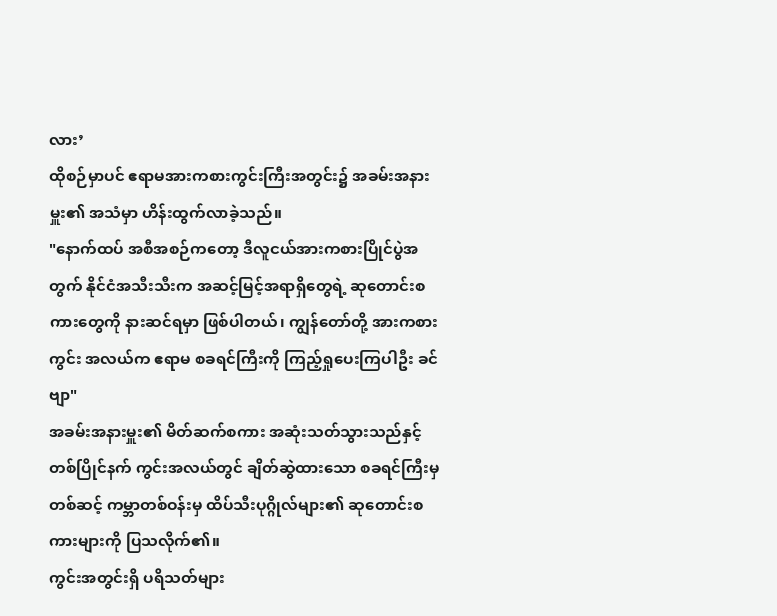လား’
ထိုစဉ်မှာပင် ဧရာမအားကစားကွင်းကြီးအတွင်း၌ အခမ်းအနားမှူး၏ အသံမှာ ဟိန်းထွက်လာခဲ့သည်။
"နောက်ထပ် အစီအစဉ်ကတော့ ဒီလူငယ်အားကစားပြိုင်ပွဲအတွက် နိုင်ငံအသီးသီးက အဆင့်မြင့်အရာရှိတွေရဲ့ ဆုတောင်းစကားတွေကို နားဆင်ရမှာ ဖြစ်ပါတယ်၊ ကျွန်တော်တို့ အားကစားကွင်း အလယ်က ဧရာမ စခရင်ကြီးကို ကြည့်ရှုပေးကြပါဦး ခင်ဗျာ"
အခမ်းအနားမှူး၏ မိတ်ဆက်စကား အဆုံးသတ်သွားသည်နှင့် တစ်ပြိုင်နက် ကွင်းအလယ်တွင် ချိတ်ဆွဲထားသော စခရင်ကြီးမှတစ်ဆင့် ကမ္ဘာတစ်ဝန်းမှ ထိပ်သီးပုဂ္ဂိုလ်များ၏ ဆုတောင်းစကားများကို ပြသလိုက်၏။
ကွင်းအတွင်းရှိ ပရိသတ်များ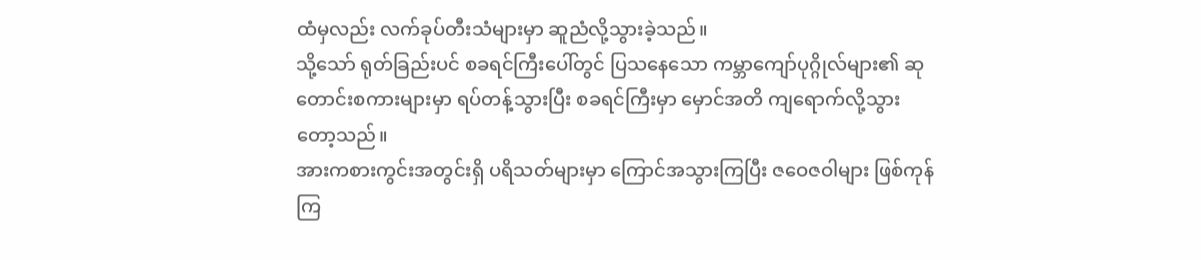ထံမှလည်း လက်ခုပ်တီးသံများမှာ ဆူညံလို့သွားခဲ့သည်။
သို့သော် ရုတ်ခြည်းပင် စခရင်ကြီးပေါ်တွင် ပြသနေသော ကမ္ဘာကျော်ပုဂ္ဂိုလ်များ၏ ဆုတောင်းစကားများမှာ ရပ်တန့်သွားပြီး စခရင်ကြီးမှာ မှောင်အတိ ကျရောက်လို့သွားတော့သည်။
အားကစားကွင်းအတွင်းရှိ ပရိသတ်များမှာ ကြောင်အသွားကြပြီး ဇဝေဇဝါများ ဖြစ်ကုန်ကြ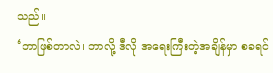သည်။
‘ဘာဖြစ်တာလဲ၊ ဘာလို့ ဒီလို အရေးကြီးတဲ့အချိန်မှာ စခရင်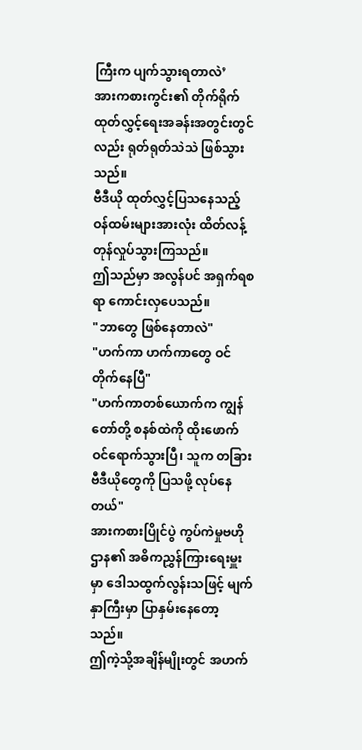ကြီးက ပျက်သွားရတာလဲ’
အားကစားကွင်း၏ တိုက်ရိုက်ထုတ်လွှင့်ရေးအခန်းအတွင်းတွင်လည်း ရုတ်ရုတ်သဲသဲ ဖြစ်သွားသည်။
ဗီဒီယို ထုတ်လွှင့်ပြသနေသည့် ဝန်ထမ်းများအားလုံး ထိတ်လန့်တုန်လှုပ်သွားကြသည်။
ဤသည်မှာ အလွန်ပင် အရှက်ရစရာ ကောင်းလှပေသည်။
"ဘာတွေ ဖြစ်နေတာလဲ"
"ဟက်ကာ ဟက်ကာတွေ ဝင်တိုက်နေပြီ"
"ဟက်ကာတစ်ယောက်က ကျွန်တော်တို့ စနစ်ထဲကို ထိုးဖောက်ဝင်ရောက်သွားပြီ၊ သူက တခြားဗီဒီယိုတွေကို ပြသဖို့ လုပ်နေတယ်"
အားကစားပြိုင်ပွဲ ကွပ်ကဲမှုဗဟိုဌာန၏ အဓိကညွှန်ကြားရေးမှူးမှာ ဒေါသထွက်လွန်းသဖြင့် မျက်နှာကြီးမှာ ပြာနှမ်းနေတော့သည်။
ဤကဲ့သို့အချိန်မျိုးတွင် အဟက်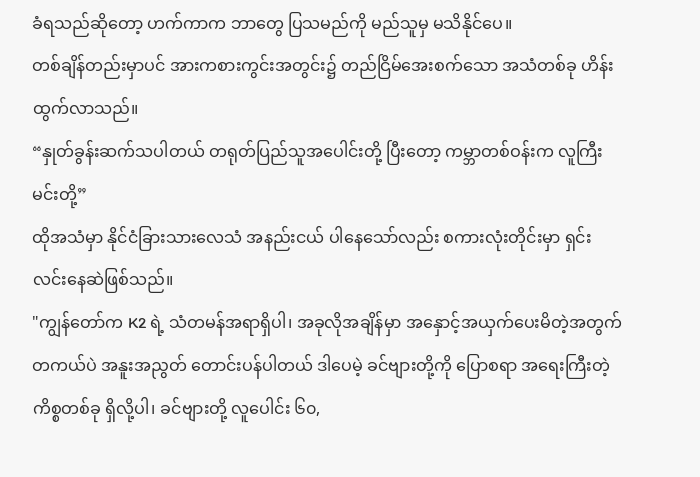ခံရသည်ဆိုတော့ ဟက်ကာက ဘာတွေ ပြသမည်ကို မည်သူမှ မသိနိုင်ပေ။
တစ်ချိန်တည်းမှာပင် အားကစားကွင်းအတွင်း၌ တည်ငြိမ်အေးစက်သော အသံတစ်ခု ဟိန်းထွက်လာသည်။
“နှုတ်ခွန်းဆက်သပါတယ် တရုတ်ပြည်သူအပေါင်းတို့ ပြီးတော့ ကမ္ဘာတစ်ဝန်းက လူကြီးမင်းတို့”
ထိုအသံမှာ နိုင်ငံခြားသားလေသံ အနည်းငယ် ပါနေသော်လည်း စကားလုံးတိုင်းမှာ ရှင်းလင်းနေဆဲဖြစ်သည်။
"ကျွန်တော်က K2 ရဲ့ သံတမန်အရာရှိပါ၊ အခုလိုအချိန်မှာ အနှောင့်အယှက်ပေးမိတဲ့အတွက် တကယ်ပဲ အနူးအညွတ် တောင်းပန်ပါတယ် ဒါပေမဲ့ ခင်ဗျားတို့ကို ပြောစရာ အရေးကြီးတဲ့ကိစ္စတစ်ခု ရှိလို့ပါ၊ ခင်ဗျားတို့ လူပေါင်း ၆၀,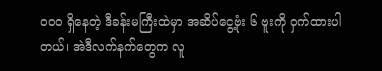၀၀၀ ရှိနေတဲ့ ဒီခန်းမကြီးထဲမှာ အဆိပ်ငွေ့ဗုံး ၆ ဗူးကို ဝှက်ထားပါတယ်၊ အဲဒီလက်နက်တွေက လူ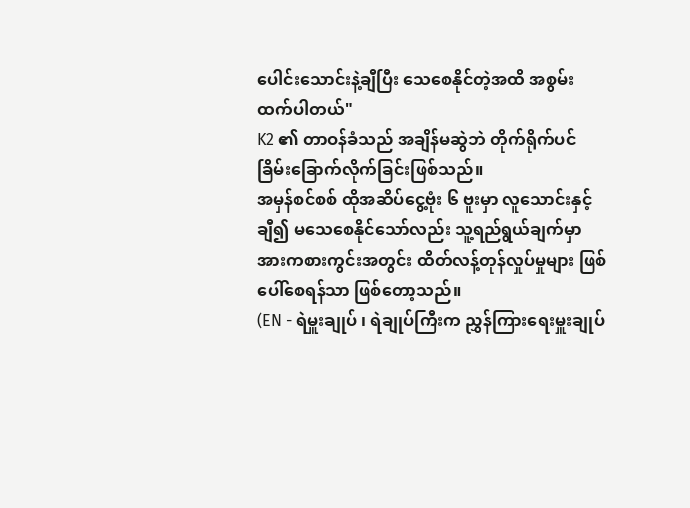ပေါင်းသောင်းနဲ့ချီပြီး သေစေနိုင်တဲ့အထိ အစွမ်းထက်ပါတယ်"
K2 ၏ တာဝန်ခံသည် အချိန်မဆွဲဘဲ တိုက်ရိုက်ပင် ခြိမ်းခြောက်လိုက်ခြင်းဖြစ်သည်။
အမှန်စင်စစ် ထိုအဆိပ်ငွေ့ဗုံး ၆ ဗူးမှာ လူသောင်းနှင့်ချီ၍ မသေစေနိုင်သော်လည်း သူ့ရည်ရွယ်ချက်မှာ အားကစားကွင်းအတွင်း ထိတ်လန့်တုန်လှုပ်မှုများ ဖြစ်ပေါ်စေရန်သာ ဖြစ်တော့သည်။
(EN - ရဲမှူးချုပ် ၊ ရဲချုပ်ကြီးက ညွှန်ကြားရေးမှူးချုပ်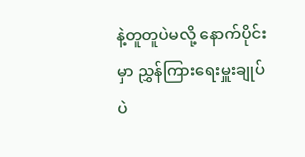နဲ့တူတူပဲမလို့ နောက်ပိုင်းမှာ ညွှန်ကြားရေးမှူးချုပ်ပဲ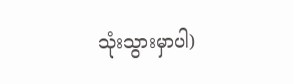သုံးသွားမှာပါ)